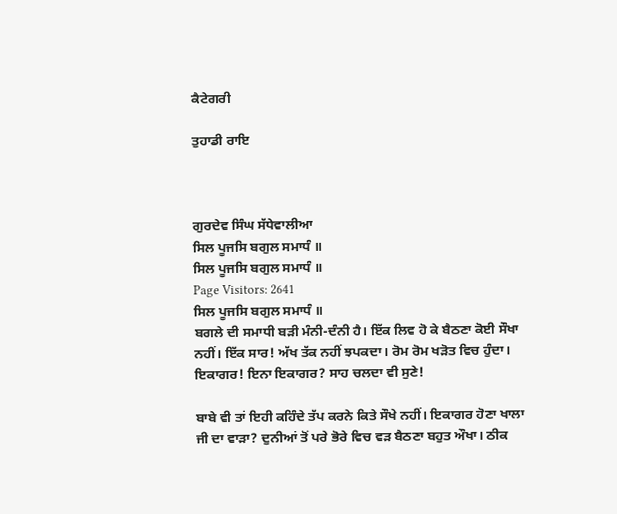ਕੈਟੇਗਰੀ

ਤੁਹਾਡੀ ਰਾਇ



ਗੁਰਦੇਵ ਸਿੰਘ ਸੱਧੇਵਾਲੀਆ
ਸਿਲ ਪੂਜਸਿ ਬਗੁਲ ਸਮਾਧੰ ॥
ਸਿਲ ਪੂਜਸਿ ਬਗੁਲ ਸਮਾਧੰ ॥
Page Visitors: 2641
ਸਿਲ ਪੂਜਸਿ ਬਗੁਲ ਸਮਾਧੰ ॥
ਬਗਲੇ ਦੀ ਸਮਾਧੀ ਬੜੀ ਮੰਨੀ-ਦੰਨੀ ਹੈ। ਇੱਕ ਲਿਵ ਹੋ ਕੇ ਬੈਠਣਾ ਕੋਈ ਸੌਖਾ ਨਹੀਂ। ਇੱਕ ਸਾਰ! ਅੱਖ ਤੱਕ ਨਹੀਂ ਝਪਕਦਾ। ਰੋਮ ਰੋਮ ਖੜੋਤ ਵਿਚ ਹੁੰਦਾ। ਇਕਾਗਰ! ਇਨਾ ਇਕਾਗਰ? ਸਾਹ ਚਲਦਾ ਵੀ ਸੁਣੇ!

ਬਾਬੇ ਵੀ ਤਾਂ ਇਹੀ ਕਹਿੰਦੇ ਤੱਪ ਕਰਨੇ ਕਿਤੇ ਸੌਖੇ ਨਹੀਂ। ਇਕਾਗਰ ਹੋਣਾ ਖਾਲਾ ਜੀ ਦਾ ਵਾੜਾ? ਦੁਨੀਆਂ ਤੋਂ ਪਰੇ ਭੋਰੇ ਵਿਚ ਵੜ ਬੈਠਣਾ ਬਹੁਤ ਔਖਾ। ਠੀਕ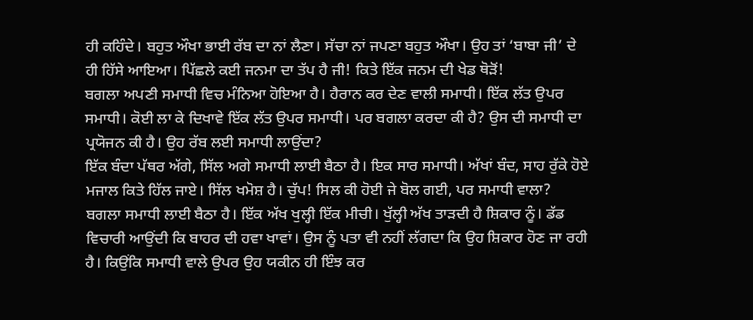ਹੀ ਕਹਿੰਦੇ। ਬਹੁਤ ਔਖਾ ਭਾਈ ਰੱਬ ਦਾ ਨਾਂ ਲੈਣਾ। ਸੱਚਾ ਨਾਂ ਜਪਣਾ ਬਹੁਤ ਔਖਾ। ਉਹ ਤਾਂ ‘ਬਾਬਾ ਜੀ’ ਦੇ ਹੀ ਹਿੱਸੇ ਆਇਆ। ਪਿੱਛਲੇ ਕਈ ਜਨਮਾ ਦਾ ਤੱਪ ਹੈ ਜੀ! ਕਿਤੇ ਇੱਕ ਜਨਮ ਦੀ ਖੇਡ ਥੋੜੋਂ!
ਬਗਲਾ ਅਪਣੀ ਸਮਾਧੀ ਵਿਚ ਮੰਨਿਆ ਹੋਇਆ ਹੈ। ਹੈਰਾਨ ਕਰ ਦੇਣ ਵਾਲੀ ਸਮਾਧੀ। ਇੱਕ ਲੱਤ ਉਪਰ ਸਮਾਧੀ। ਕੋਈ ਲਾ ਕੇ ਦਿਖਾਵੇ ਇੱਕ ਲੱਤ ਉਪਰ ਸਮਾਧੀ। ਪਰ ਬਗਲਾ ਕਰਦਾ ਕੀ ਹੈ? ਉਸ ਦੀ ਸਮਾਧੀ ਦਾ ਪ੍ਰਯੋਜਨ ਕੀ ਹੈ। ਉਹ ਰੱਬ ਲਈ ਸਮਾਧੀ ਲਾਉਂਦਾ?
ਇੱਕ ਬੰਦਾ ਪੱਥਰ ਅੱਗੇ, ਸਿੱਲ ਅਗੇ ਸਮਾਧੀ ਲਾਈ ਬੈਠਾ ਹੈ। ਇਕ ਸਾਰ ਸਮਾਧੀ। ਅੱਖਾਂ ਬੰਦ, ਸਾਹ ਰੁੱਕੇ ਹੋਏ ਮਜਾਲ ਕਿਤੇ ਹਿੱਲ ਜਾਏ। ਸਿੱਲ ਖਮੋਸ਼ ਹੈ। ਚੁੱਪ! ਸਿਲ ਕੀ ਹੋਈ ਜੇ ਬੋਲ ਗਈ, ਪਰ ਸਮਾਧੀ ਵਾਲਾ?
ਬਗਲਾ ਸਮਾਧੀ ਲਾਈ ਬੈਠਾ ਹੈ। ਇੱਕ ਅੱਖ ਖੁਲ੍ਹੀ ਇੱਕ ਮੀਚੀ। ਖੁੱਲ੍ਹੀ ਅੱਖ ਤਾੜਦੀ ਹੈ ਸ਼ਿਕਾਰ ਨੂੰ। ਡੱਡ ਵਿਚਾਰੀ ਆਉਂਦੀ ਕਿ ਬਾਹਰ ਦੀ ਹਵਾ ਖਾਵਾਂ। ਉਸ ਨੂੰ ਪਤਾ ਵੀ ਨਹੀਂ ਲੱਗਦਾ ਕਿ ਉਹ ਸ਼ਿਕਾਰ ਹੋਣ ਜਾ ਰਹੀ ਹੈ। ਕਿਉਂਕਿ ਸਮਾਧੀ ਵਾਲੇ ਉਪਰ ਉਹ ਯਕੀਨ ਹੀ ਇੰਝ ਕਰ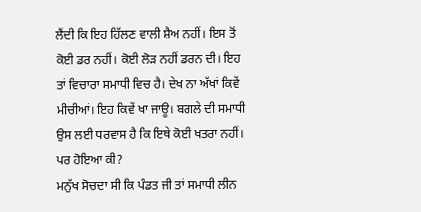ਲੈਂਦੀ ਕਿ ਇਹ ਹਿੱਲਣ ਵਾਲੀ ਸ਼ੈਅ ਨਹੀਂ। ਇਸ ਤੋਂ ਕੋਈ ਡਰ ਨਹੀਂ। ਕੋਈ ਲੋੜ ਨਹੀਂ ਡਰਨ ਦੀ। ਇਹ ਤਾਂ ਵਿਚਾਰਾ ਸਮਾਧੀ ਵਿਚ ਹੈ। ਦੇਖ ਨਾ ਅੱਖਾਂ ਕਿਵੇਂ ਮੀਚੀਆਂ। ਇਹ ਕਿਵੇਂ ਖਾ ਜਾਊ। ਬਗਲੇ ਦੀ ਸਮਾਧੀ ਉਸ ਲਈ ਧਰਵਾਸ ਹੈ ਕਿ ਇਥੇ ਕੋਈ ਖਤਰਾ ਨਹੀਂ। ਪਰ ਹੋਇਆ ਕੀ?
ਮਨੁੱਖ ਸੋਚਦਾ ਸੀ ਕਿ ਪੰਡਤ ਜੀ ਤਾਂ ਸਮਾਧੀ ਲੀਨ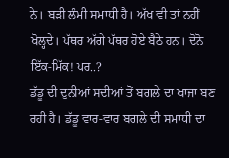ਨੇ। ਬੜੀ ਲੰਮੀ ਸਮਾਧੀ ਹੈ। ਅੱਖ ਵੀ ਤਾਂ ਨਹੀਂ ਖੋਲ੍ਹਦੇ। ਪੱਥਰ ਅੱਗੇ ਪੱਥਰ ਹੋਏ ਬੈਠੇ ਹਨ। ਦੋਨੋ ਇੱਕ-ਮਿੱਕ! ਪਰ..?
ਡੱਡੂ ਦੀ ਦੁਨੀਆਂ ਸਦੀਆਂ ਤੋਂ ਬਗਲੇ ਦਾ ਖਾਜਾ ਬਣ ਰਹੀ ਹੈ। ਡੱਡੂ ਵਾਰ-ਵਾਰ ਬਗਲੇ ਦੀ ਸਮਾਧੀ ਦਾ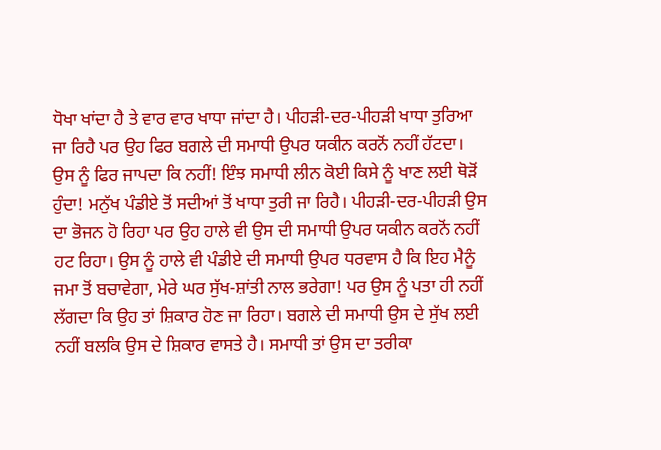ਧੋਖਾ ਖਾਂਦਾ ਹੈ ਤੇ ਵਾਰ ਵਾਰ ਖਾਧਾ ਜਾਂਦਾ ਹੈ। ਪੀਹੜੀ-ਦਰ-ਪੀਹੜੀ ਖਾਧਾ ਤੁਰਿਆ ਜਾ ਰਿਹੈ ਪਰ ਉਹ ਫਿਰ ਬਗਲੇ ਦੀ ਸਮਾਧੀ ਉਪਰ ਯਕੀਨ ਕਰਨੋਂ ਨਹੀਂ ਹੱਟਦਾ। ਉਸ ਨੂੰ ਫਿਰ ਜਾਪਦਾ ਕਿ ਨਹੀਂ! ਇੰਝ ਸਮਾਧੀ ਲੀਨ ਕੋਈ ਕਿਸੇ ਨੂੰ ਖਾਣ ਲਈ ਥੋੜੋਂ ਹੁੰਦਾ! ਮਨੁੱਖ ਪੰਡੀਏ ਤੋਂ ਸਦੀਆਂ ਤੋਂ ਖਾਧਾ ਤੁਰੀ ਜਾ ਰਿਹੈ। ਪੀਹੜੀ-ਦਰ-ਪੀਹੜੀ ਉਸ ਦਾ ਭੋਜਨ ਹੋ ਰਿਹਾ ਪਰ ਉਹ ਹਾਲੇ ਵੀ ਉਸ ਦੀ ਸਮਾਧੀ ਉਪਰ ਯਕੀਨ ਕਰਨੋਂ ਨਹੀਂ ਹਟ ਰਿਹਾ। ਉਸ ਨੂੰ ਹਾਲੇ ਵੀ ਪੰਡੀਏ ਦੀ ਸਮਾਧੀ ਉਪਰ ਧਰਵਾਸ ਹੈ ਕਿ ਇਹ ਮੈਨੂੰ ਜਮਾ ਤੋਂ ਬਚਾਵੇਗਾ, ਮੇਰੇ ਘਰ ਸੁੱਖ-ਸ਼ਾਂਤੀ ਨਾਲ ਭਰੇਗਾ! ਪਰ ਉਸ ਨੂੰ ਪਤਾ ਹੀ ਨਹੀਂ ਲੱਗਦਾ ਕਿ ਉਹ ਤਾਂ ਸ਼ਿਕਾਰ ਹੋਣ ਜਾ ਰਿਹਾ। ਬਗਲੇ ਦੀ ਸਮਾਧੀ ਉਸ ਦੇ ਸੁੱਖ ਲਈ ਨਹੀਂ ਬਲਕਿ ਉਸ ਦੇ ਸ਼ਿਕਾਰ ਵਾਸਤੇ ਹੈ। ਸਮਾਧੀ ਤਾਂ ਉਸ ਦਾ ਤਰੀਕਾ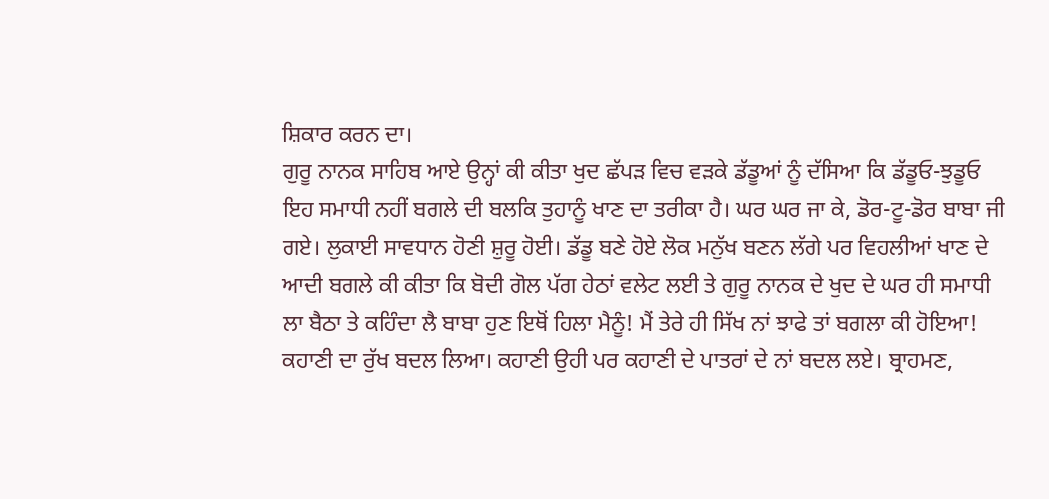ਸ਼ਿਕਾਰ ਕਰਨ ਦਾ।
ਗੁਰੂ ਨਾਨਕ ਸਾਹਿਬ ਆਏ ਉਨ੍ਹਾਂ ਕੀ ਕੀਤਾ ਖੁਦ ਛੱਪੜ ਵਿਚ ਵੜਕੇ ਡੱਡੂਆਂ ਨੂੰ ਦੱਸਿਆ ਕਿ ਡੱਡੂਓ-ਝੁਡੂਓ ਇਹ ਸਮਾਧੀ ਨਹੀਂ ਬਗਲੇ ਦੀ ਬਲਕਿ ਤੁਹਾਨੂੰ ਖਾਣ ਦਾ ਤਰੀਕਾ ਹੈ। ਘਰ ਘਰ ਜਾ ਕੇ, ਡੋਰ-ਟੂ-ਡੋਰ ਬਾਬਾ ਜੀ ਗਏ। ਲੁਕਾਈ ਸਾਵਧਾਨ ਹੋਣੀ ਸ਼ੁਰੂ ਹੋਈ। ਡੱਡੂ ਬਣੇ ਹੋਏ ਲੋਕ ਮਨੁੱਖ ਬਣਨ ਲੱਗੇ ਪਰ ਵਿਹਲੀਆਂ ਖਾਣ ਦੇ ਆਦੀ ਬਗਲੇ ਕੀ ਕੀਤਾ ਕਿ ਬੋਦੀ ਗੋਲ ਪੱਗ ਹੇਠਾਂ ਵਲੇਟ ਲਈ ਤੇ ਗੁਰੂ ਨਾਨਕ ਦੇ ਖੁਦ ਦੇ ਘਰ ਹੀ ਸਮਾਧੀ ਲਾ ਬੈਠਾ ਤੇ ਕਹਿੰਦਾ ਲੈ ਬਾਬਾ ਹੁਣ ਇਥੋਂ ਹਿਲਾ ਮੈਨੂੰ! ਮੈਂ ਤੇਰੇ ਹੀ ਸਿੱਖ ਨਾਂ ਝਾਫੇ ਤਾਂ ਬਗਲਾ ਕੀ ਹੋਇਆ!
ਕਹਾਣੀ ਦਾ ਰੁੱਖ ਬਦਲ ਲਿਆ। ਕਹਾਣੀ ਉਹੀ ਪਰ ਕਹਾਣੀ ਦੇ ਪਾਤਰਾਂ ਦੇ ਨਾਂ ਬਦਲ ਲਏ। ਬ੍ਰਾਹਮਣ,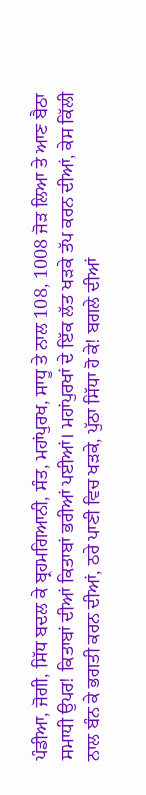ਪੰਡੀਆ, ਜੋਗੀ, ਸਿੱਧ ਬਦਲ ਕੇ ਬ੍ਰਹਮਗਿਆਨੀ, ਸੰਤ, ਮਹਾਂਪੁਰਖ, ਸਾਧੂ ਤੇ ਨਾਲ 108, 1008 ਜੋੜ ਲਿਆ ਤੇ ਆਣ ਬੈਠਾ ਸਮਾਧੀ ਉਪਰ! ਕਿਤਾਬਾਂ ਦੀਆਂ ਕਿਤਾਬਾਂ ਭਰੀਆਂ ਪਈਆਂ। ਮਹਾਂਪੁਰਖਾਂ ਦੇ ਇੱਕ ਲੱਤ ਖੜਕੇ ਤੱਪ ਕਰਨ ਦੀਆਂ, ਕੇਸ ਕਿੱਲੀ ਨਾਲ ਬੰਨ ਕੇ ਭਗਤੀ ਕਰਨ ਦੀਆਂ, ਠਰੇ ਪਾਣੀ ਵਿਚ ਖੜਕੇ, ਪੁੱਠਾ ਸਿੱਧਾ ਹੋ ਕੇ! ਬਗਲੇ ਦੀਆਂ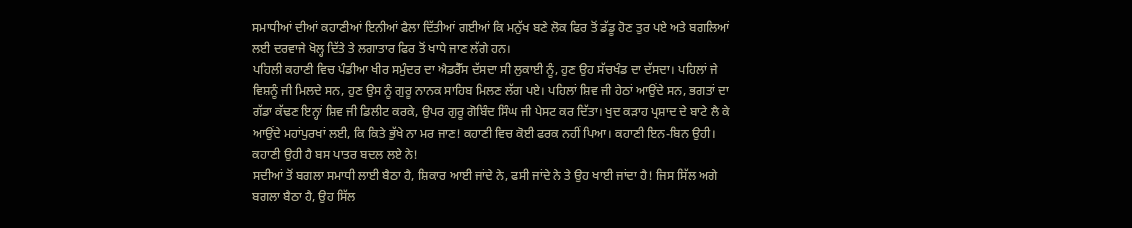ਸਮਾਧੀਆਂ ਦੀਆਂ ਕਹਾਣੀਆਂ ਇਨੀਆਂ ਫੈਲਾ ਦਿੱਤੀਆਂ ਗਈਆਂ ਕਿ ਮਨੁੱਖ ਬਣੇ ਲੋਕ ਫਿਰ ਤੋਂ ਡੱਡੂ ਹੋਣ ਤੁਰ ਪਏ ਅਤੇ ਬਗਲਿਆਂ ਲਈ ਦਰਵਾਜੇ ਖੋਲ੍ਹ ਦਿੱਤੇ ਤੇ ਲਗਾਤਾਰ ਫਿਰ ਤੋਂ ਖਾਧੇ ਜਾਣ ਲੱਗੇ ਹਨ।
ਪਹਿਲੀ ਕਹਾਣੀ ਵਿਚ ਪੰਡੀਆ ਖੀਰ ਸਮੁੰਦਰ ਦਾ ਐਡਰੈੱਸ ਦੱਸਦਾ ਸੀ ਲੁਕਾਈ ਨੂੰ, ਹੁਣ ਉਹ ਸੱਚਖੰਡ ਦਾ ਦੱਸਦਾ। ਪਹਿਲਾਂ ਜੇ ਵਿਸ਼ਨੂੰ ਜੀ ਮਿਲਦੇ ਸਨ, ਹੁਣ ਉਸ ਨੂੰ ਗੁਰੂ ਨਾਨਕ ਸਾਹਿਬ ਮਿਲਣ ਲੱਗ ਪਏ। ਪਹਿਲਾਂ ਸ਼ਿਵ ਜੀ ਹੇਠਾਂ ਆਉਂਦੇ ਸਨ, ਭਗਤਾਂ ਦਾ ਗੱਡਾ ਕੱਢਣ ਇਨ੍ਹਾਂ ਸ਼ਿਵ ਜੀ ਡਿਲੀਟ ਕਰਕੇ, ਉਪਰ ਗੁਰੂ ਗੋਬਿੰਦ ਸਿੰਘ ਜੀ ਪੇਸਟ ਕਰ ਦਿੱਤਾ। ਖੁਦ ਕੜਾਹ ਪ੍ਰਸ਼ਾਦ ਦੇ ਬਾਟੇ ਲੈ ਕੇ ਆਉਂਦੇ ਮਹਾਂਪੁਰਖਾਂ ਲਈ, ਕਿ ਕਿਤੇ ਭੁੱਖੇ ਨਾ ਮਰ ਜਾਣ! ਕਹਾਣੀ ਵਿਚ ਕੋਈ ਫਰਕ ਨਹੀਂ ਪਿਆ। ਕਹਾਣੀ ਇਨ-ਬਿਨ ਉਹੀ। ਕਹਾਣੀ ਉਹੀ ਹੈ ਬਸ ਪਾਤਰ ਬਦਲ ਲਏ ਨੇ!
ਸਦੀਆਂ ਤੋਂ ਬਗਲਾ ਸਮਾਧੀ ਲਾਈ ਬੈਠਾ ਹੈ, ਸ਼ਿਕਾਰ ਆਈ ਜਾਂਦੇ ਨੇ, ਫਸੀ ਜਾਂਦੇ ਨੇ ਤੇ ਉਹ ਖਾਈ ਜਾਂਦਾ ਹੈ! ਜਿਸ ਸਿੱਲ ਅਗੇ ਬਗਲਾ ਬੈਠਾ ਹੈ, ਉਹ ਸਿੱਲ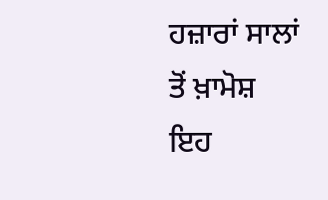ਹਜ਼ਾਰਾਂ ਸਾਲਾਂ ਤੋਂ ਖ਼ਾਮੋਸ਼ ਇਹ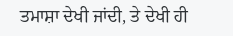ਤਮਾਸ਼ਾ ਦੇਖੀ ਜਾਂਦੀ, ਤੇ ਦੇਖੀ ਹੀ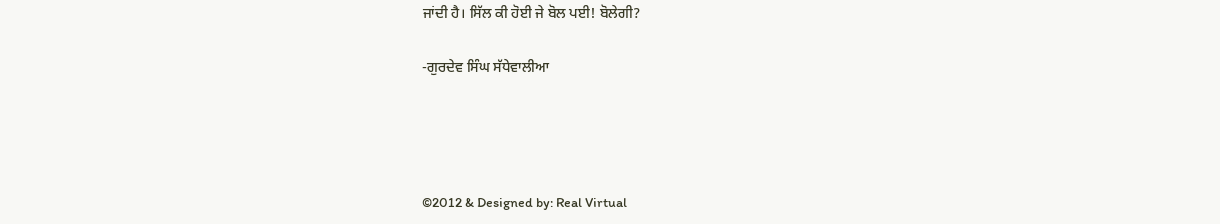ਜਾਂਦੀ ਹੈ। ਸਿੱਲ ਕੀ ਹੋਈ ਜੇ ਬੋਲ ਪਈ! ਬੋਲੇਗੀ?

-ਗੁਰਦੇਵ ਸਿੰਘ ਸੱਧੇਵਾਲੀਆ




©2012 & Designed by: Real Virtual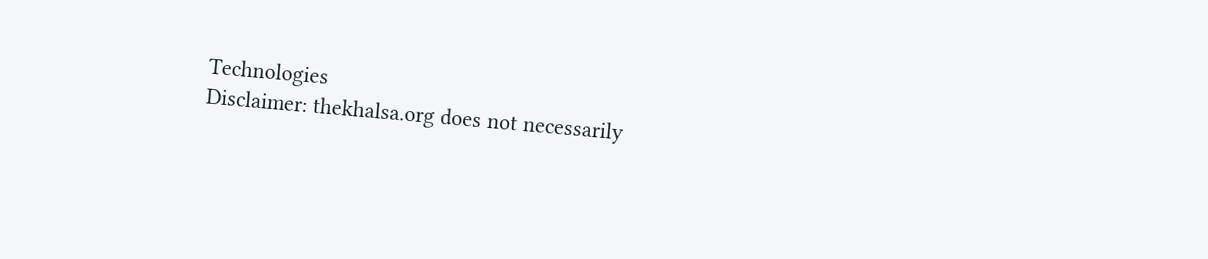Technologies
Disclaimer: thekhalsa.org does not necessarily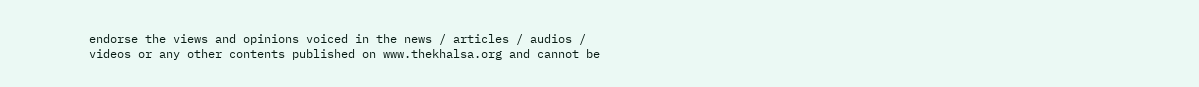endorse the views and opinions voiced in the news / articles / audios / videos or any other contents published on www.thekhalsa.org and cannot be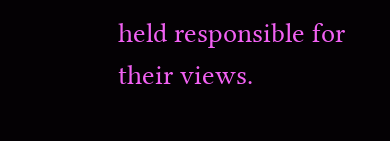held responsible for their views.